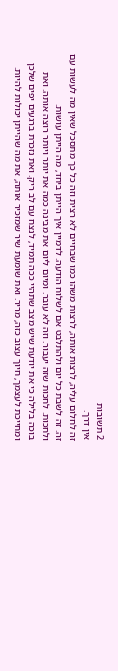2 תשובות
אין דרך.
זה לחלום עליה, לרצות אותה, לרצות משהו כמו שבחיים לא רצית וזה כל כך מתסכל שאין מה לעשות עם זה. זה לשבת כל יום ולהתלבט אם לשלוח הודעה. לדמיין איך הייתן ביחד, מה הייתן עושות.
ולחכות. לחכות שזה יעבור. וזה לא עובר. ומיום ליום את מבינה כמה את יותר ויותר רוצה אותה. ואת בוכה בלילה כי את יודעת שיש מצב שתהיי ככה תמיד, לנצח עם לב ריק. ואת נזכרת ברגעים יפים שלכן ומחייכת לעצמך, חיוך עצוב כזה, מריר. ואת שומעת שיר שמזכיר אותה, את מה שהייתן יכולות להיות.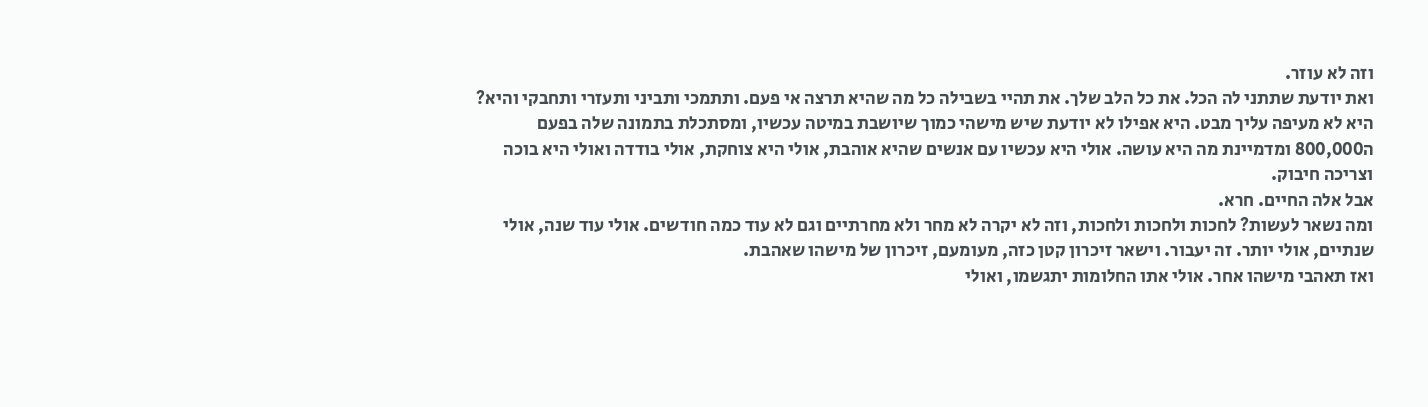וזה לא עוזר.
ואת יודעת שתתני לה הכל. את כל הלב שלך. את תהיי בשבילה כל מה שהיא תרצה אי פעם. ותתמכי ותביני ותעזרי ותחבקי והיא? היא לא מעיפה עליך מבט. היא אפילו לא יודעת שיש מישהי כמוך שיושבת במיטה עכשיו, ומסתכלת בתמונה שלה בפעם ה800,000 ומדמיינת מה היא עושה. אולי היא עכשיו עם אנשים שהיא אוהבת, אולי היא צוחקת, אולי בודדה ואולי היא בוכה וצריכה חיבוק.
אבל אלה החיים. חרא.
ומה נשאר לעשות? לחכות ולחכות ולחכות, וזה לא יקרה לא מחר ולא מחרתיים וגם לא עוד כמה חודשים. אולי עוד שנה, אולי שנתיים, אולי יותר. זה יעבור. וישאר זיכרון קטן כזה, מעומעם, זיכרון של מישהו שאהבת.
ואז תאהבי מישהו אחר. אולי אתו החלומות יתגשמו, ואולי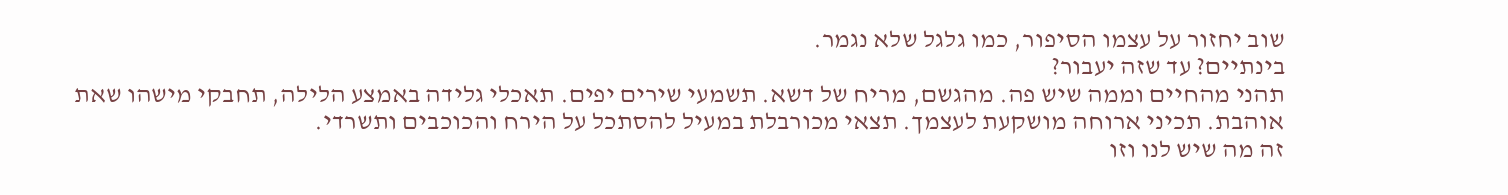שוב יחזור על עצמו הסיפור, כמו גלגל שלא נגמר.
בינתיים? עד שזה יעבור?
תהני מהחיים וממה שיש פה. מהגשם, מריח של דשא. תשמעי שירים יפים. תאכלי גלידה באמצע הלילה, תחבקי מישהו שאת אוהבת. תכיני ארוחה מושקעת לעצמך. תצאי מכורבלת במעיל להסתכל על הירח והכוכבים ותשרדי.
זה מה שיש לנו וזו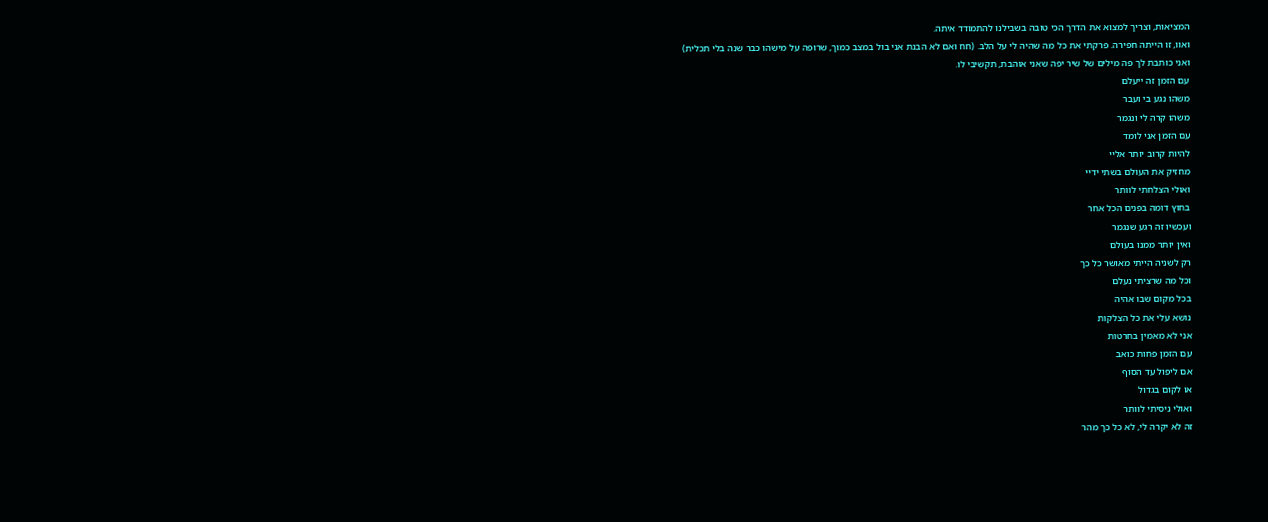המציאות, וצריך למצוא את הדרך הכי טובה בשבילנו להתמודד איתה.
ואוו, זו הייתה חפירה. פרקתי את כל מה שהיה לי על הלב. (חח ואם לא הבנת אני בול במצב כמוך, שרופה על מישהו כבר שנה בלי תכלית)
ואני כותבת לך פה מילים של שיר יפה שאני אוהבת, תקשיבי לו.
עם הזמן זה ייעלם
משהו נגע בי ועבר
משהו קרה לי ונגמר
עם הזמן אני לומד
להיות קרוב יותר אליי
מחזיק את העולם בשתי ידיי
ואולי הצלחתי לוותר
בחוץ דומה בפנים הכל אחר
ועכשיו זה רגע שנגמר
ואין יותר ממנו בעולם
רק לשניה הייתי מאושר כל כך
וכל מה שרציתי נעלם
בכל מקום שבו אהיה
נושא עלי את כל הצלקות
אני לא מאמין בחרטות
עם הזמן פחות כואב
אם ליפול עד הסוף
או לקום בגדול
ואולי ניסיתי לוותר
זה לא יקרה לי, לא כל כך מהר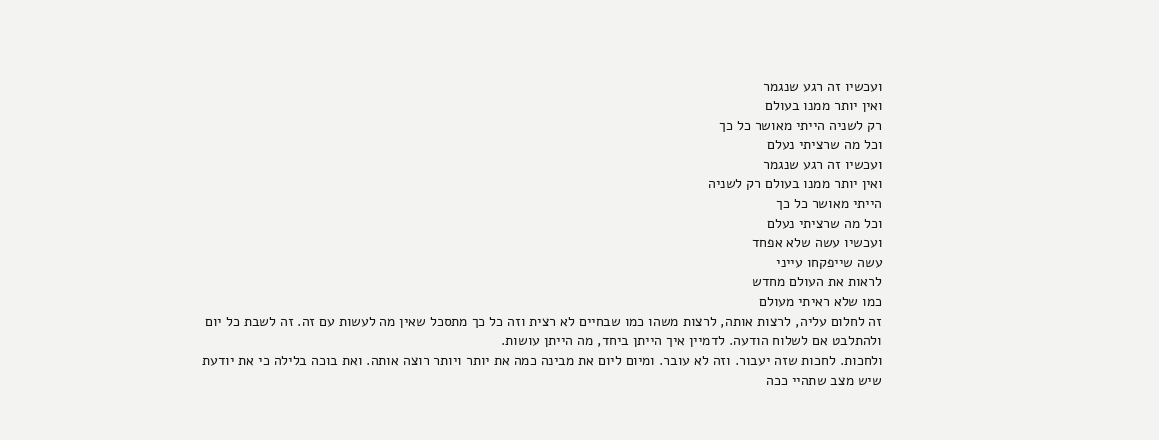ועכשיו זה רגע שנגמר
ואין יותר ממנו בעולם
רק לשניה הייתי מאושר כל כך
וכל מה שרציתי נעלם
ועכשיו זה רגע שנגמר
ואין יותר ממנו בעולם רק לשניה
הייתי מאושר כל כך
וכל מה שרציתי נעלם
ועכשיו עשה שלא אפחד
עשה שייפקחו עייני
לראות את העולם מחדש
כמו שלא ראיתי מעולם
זה לחלום עליה, לרצות אותה, לרצות משהו כמו שבחיים לא רצית וזה כל כך מתסכל שאין מה לעשות עם זה. זה לשבת כל יום ולהתלבט אם לשלוח הודעה. לדמיין איך הייתן ביחד, מה הייתן עושות.
ולחכות. לחכות שזה יעבור. וזה לא עובר. ומיום ליום את מבינה כמה את יותר ויותר רוצה אותה. ואת בוכה בלילה כי את יודעת שיש מצב שתהיי ככה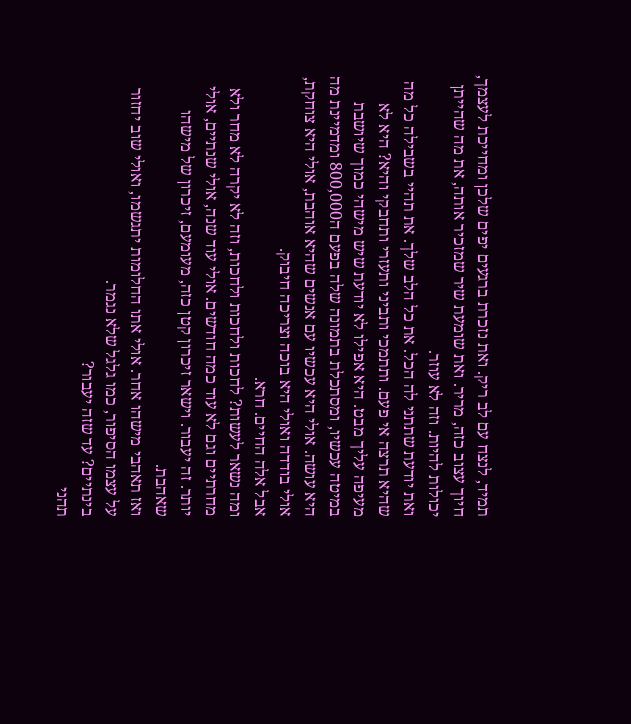תמיד, לנצח עם לב ריק. ואת נזכרת ברגעים יפים שלכן ומחייכת לעצמך, חיוך עצוב כזה, מריר. ואת שומעת שיר שמזכיר אותה, את מה שהייתן יכולות להיות. וזה לא עוזר.
ואת יודעת שתתני לה הכל. את כל הלב שלך. את תהיי בשבילה כל מה שהיא תרצה אי פעם. ותתמכי ותביני ותעזרי ותחבקי והיא? היא לא מעיפה עליך מבט. היא אפילו לא יודעת שיש מישהי כמוך שיושבת במיטה עכשיו, ומסתכלת בתמונה שלה בפעם ה800,000 ומדמיינת מה היא עושה. אולי היא עכשיו עם אנשים שהיא אוהבת, אולי היא צוחקת, אולי בודדה ואולי היא בוכה וצריכה חיבוק.
אבל אלה החיים. חרא.
ומה נשאר לעשות? לחכות ולחכות ולחכות, וזה לא יקרה לא מחר ולא מחרתיים וגם לא עוד כמה חודשים. אולי עוד שנה, אולי שנתיים, אולי יותר. זה יעבור. וישאר זיכרון קטן כזה, מעומעם, זיכרון של מישהו שאהבת.
ואז תאהבי מישהו אחר. אולי אתו החלומות יתגשמו, ואולי שוב יחזור על עצמו הסיפור, כמו גלגל שלא נגמר.
בינתיים? עד שזה יעבור?
תהני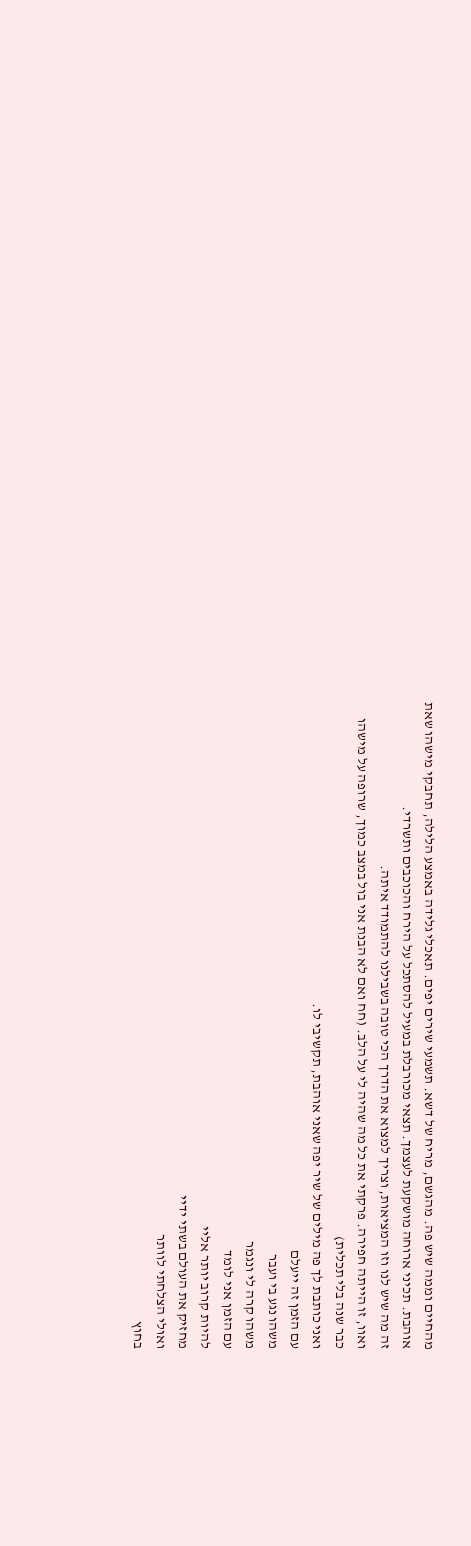מהחיים וממה שיש פה. מהגשם, מריח של דשא. תשמעי שירים יפים. תאכלי גלידה באמצע הלילה, תחבקי מישהו שאת אוהבת. תכיני ארוחה מושקעת לעצמך. תצאי מכורבלת במעיל להסתכל על הירח והכוכבים ותשרדי.
זה מה שיש לנו וזו המציאות, וצריך למצוא את הדרך הכי טובה בשבילנו להתמודד איתה.
ואוו, זו הייתה חפירה. פרקתי את כל מה שהיה לי על הלב. (חח ואם לא הבנת אני בול במצב כמוך, שרופה על מישהו כבר שנה בלי תכלית)
ואני כותבת לך פה מילים של שיר יפה שאני אוהבת, תקשיבי לו.
עם הזמן זה ייעלם
משהו נגע בי ועבר
משהו קרה לי ונגמר
עם הזמן אני לומד
להיות קרוב יותר אליי
מחזיק את העולם בשתי ידיי
ואולי הצלחתי לוותר
בחוץ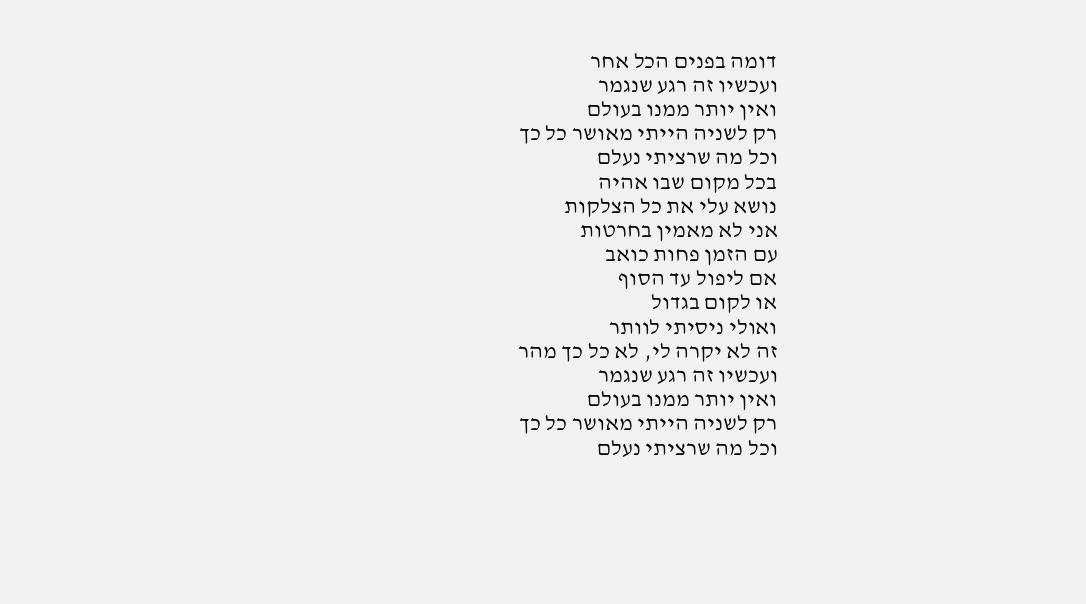דומה בפנים הכל אחר
ועכשיו זה רגע שנגמר
ואין יותר ממנו בעולם
רק לשניה הייתי מאושר כל כך
וכל מה שרציתי נעלם
בכל מקום שבו אהיה
נושא עלי את כל הצלקות
אני לא מאמין בחרטות
עם הזמן פחות כואב
אם ליפול עד הסוף
או לקום בגדול
ואולי ניסיתי לוותר
זה לא יקרה לי, לא כל כך מהר
ועכשיו זה רגע שנגמר
ואין יותר ממנו בעולם
רק לשניה הייתי מאושר כל כך
וכל מה שרציתי נעלם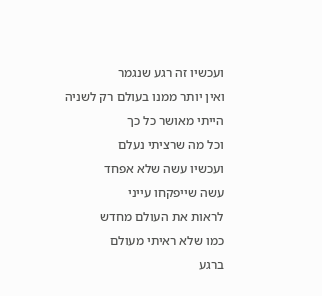ועכשיו זה רגע שנגמר
ואין יותר ממנו בעולם רק לשניה
הייתי מאושר כל כך
וכל מה שרציתי נעלם
ועכשיו עשה שלא אפחד
עשה שייפקחו עייני
לראות את העולם מחדש
כמו שלא ראיתי מעולם
ברגע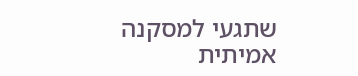שתגעי למסקנה אמיתית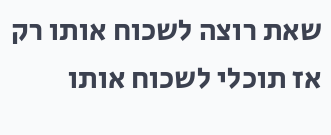שאת רוצה לשכוח אותו רק אז תוכלי לשכוח אותו